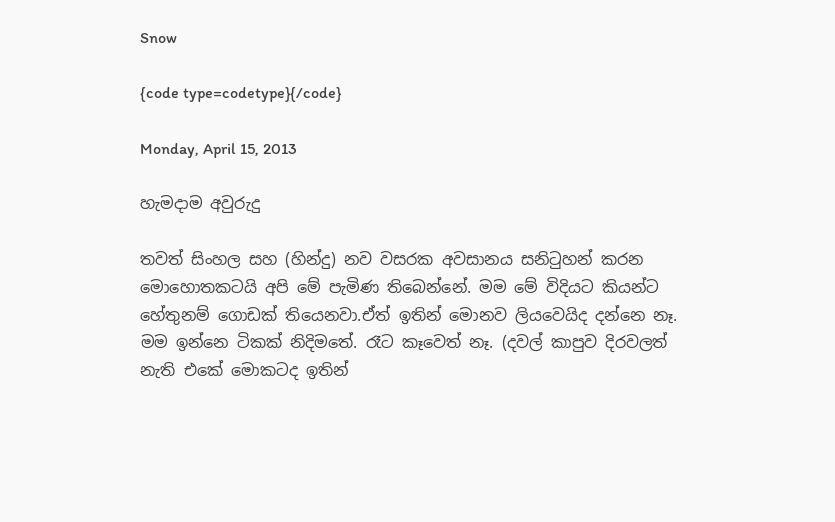Snow

{code type=codetype}{/code}

Monday, April 15, 2013

හැමදාම අවුරුදු

තවත් සිංහල සහ (හින්දු) නව වසරක අවසානය සනිටුහන් කරන මොහොතකටයි අපි මේ පැමිණ තිබෙන්නේ. මම මේ විදියට කියන්ට හේතුනම් ගොඩක් තියෙනවා.ඒත් ඉතින් මොනව ලියවෙයිද දන්නෙ නෑ. මම ඉන්නෙ ටිකක් නිදිමතේ. රෑට කෑවෙත් නෑ. (දවල් කාපුව දිරවලත් නැති එකේ මොකටද ඉතින්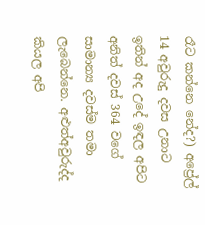රෑට කන්නෙ නේද?) අප්‍රේල් 14 අවුරුදු දවස උනාට ඉතින් අද උදේ ඉඳල අපිට අනිත් දවස් 364 වගේ සාමාන්‍ය දවස්ම තමා ලැබෙන්නෙ. අළුත්අවුරුද්ද කියල අපි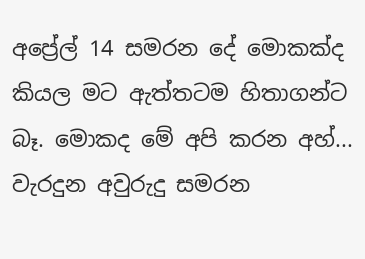අප්‍රේල් 14 සමරන දේ මොකක්ද කියල මට ඇත්තටම හිතාගන්ට බෑ. මොකද මේ අපි කරන අහ්... වැරදුන අවුරුදු සමරන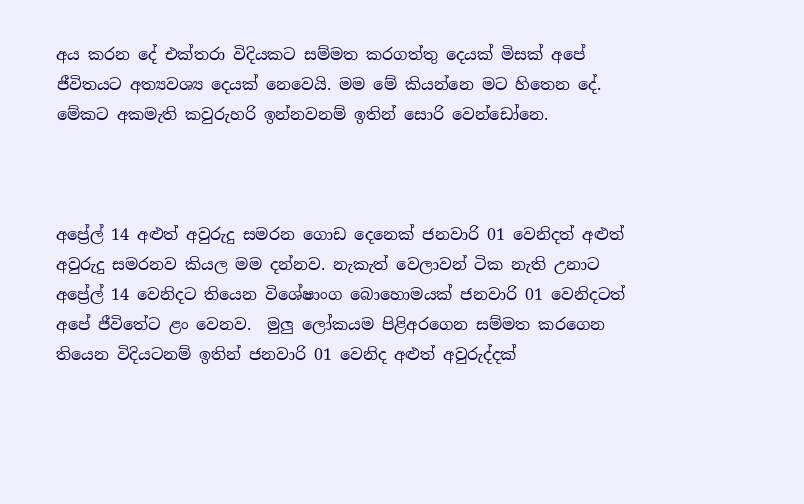අය කරන දේ එක්තරා විදියකට සම්මත කරගත්තු දෙයක් මිසක් අපේ ජීවිතයට අත්‍යවශ්‍ය දෙයක් නෙවෙයි. මම මේ කියන්නෙ මට හිතෙන දේ. මේකට අකමැති කවුරුහරි ඉන්නවනම් ඉතින් සොරි වෙන්ඩෝනෙ.



අප්‍රේල් 14 අළුත් අවුරුදු සමරන ගොඩ දෙනෙක් ජනවාරි 01 වෙනිදත් අළුත් අවුරුදු සමරනව කියල මම දන්නව. නැකැත් වෙලාවන් ටික නැති උනාට අප්‍රේල් 14 වෙනිදට තියෙන විශේෂාංග බොහොමයක් ජනවාරි 01 වෙනිදටත් අපේ ජීවිතේට ළං වෙනව.  මුලු ලෝකයම පිළිඅරගෙන සම්මත කරගෙන තියෙන විදියටනම් ඉතින් ජනවාරි 01 වෙනිද අළුත් අවුරුද්දක්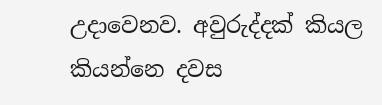උදාවෙනව. අවුරුද්දක් කියල කියන්නෙ දවස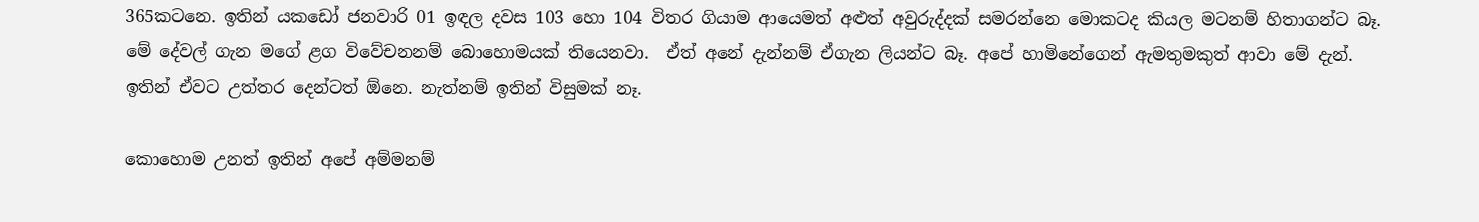365කටනෙ. ඉතින් යකඩෝ ජනවාරි 01 ඉඳල දවස 103 හො 104 විතර ගියාම ආයෙමත් අළුත් අවුරුද්දක් සමරන්නෙ මොකටද කියල මටනම් හිතාගන්ට බෑ. මේ දේවල් ගැන මගේ ළග විවේචනනම් බොහොමයක් තියෙනවා.  ඒත් අනේ දැන්නම් ඒගැන ලියන්ට බෑ. අපේ හාමිනේගෙන් ඇමතුමකුත් ආවා මේ දැන්. ඉතින් ඒවට උත්තර දෙන්ටත් ඕනෙ. නැත්නම් ඉතින් විසුමක් නෑ.

කොහොම උනත් ඉතින් අපේ අම්මනම්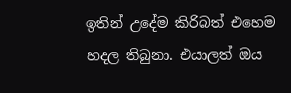ඉතින් උදේම කිරිබත් එහෙම හදල තිබුනා. එයාලත් ඔය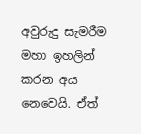අවුරුදු සැමරීම මහා ඉහලින් කරන අය නෙවෙයි. ඒත්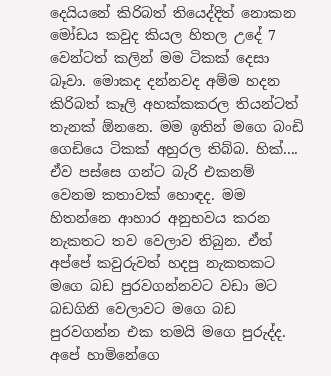දෙයියනේ කිරිබත් තියෙද්දිත් නොකන මෝඩය කවුද කියල හිතල උදේ 7 වෙන්ටත් කලින් මම ටිකක් දෙසා බෑවා. මොකද දන්නවද අම්ම හදන කිරිබත් කෑලි අහක්කකරල තියන්ටත් තැනක් ඕනනෙ. මම ඉතින් මගෙ බංඩි ගෙඩියෙ ටිකක් අහුරල තිබ්බ. හික්.... ඒව පස්සෙ ගන්ට බැරි එකනම් වෙනම කතාවක් හොඳද. මම හිතන්නෙ ආහාර අනුභවය කරන නැකතට තව වෙලාව තිබුන. ඒත් අප්පේ කවුරුවත් හදපු නැකතකට මගෙ බඩ පුරවගන්නවට වඩා මට බඩගිනි වෙලාවට මගෙ බඩ පුරවගන්න එක තමයි මගෙ පුරුද්ද. අපේ හාමිනේගෙ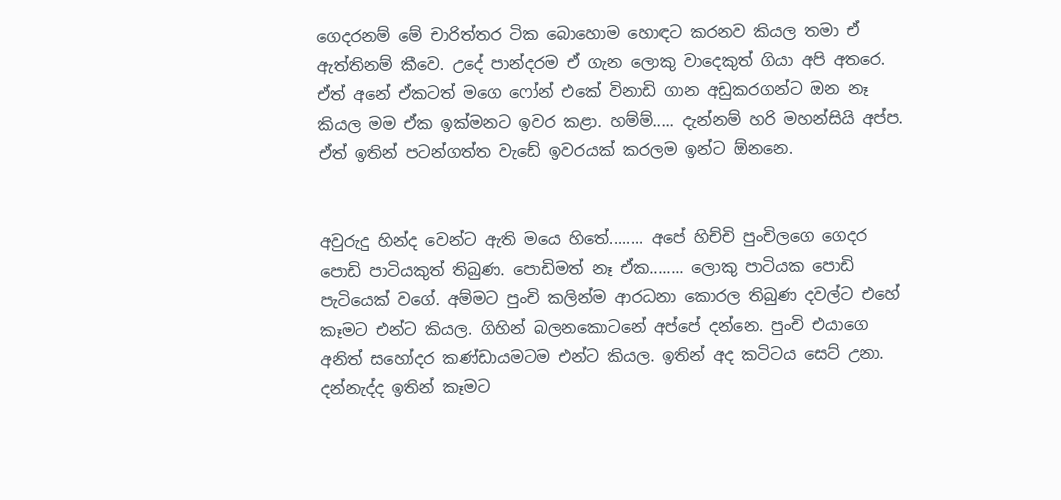ගෙදරනම් මේ චාරිත්තර ටික බොහොම හොඳට කරනව කියල තමා ඒ ඇත්තිනම් කීවෙ. උදේ පාන්දරම ඒ ගැන ලොකු වාදෙකුත් ගියා අපි අතරෙ. ඒත් අනේ ඒකටත් ‍මගෙ ෆෝන් එකේ විනාඩි ගාන අඩුකරගන්ට ඔන නෑ කියල මම ඒක ඉක්මනට ඉවර කළා. හම්ම්..... දැන්නම් හරි මහන්සියි අප්ප. ඒත් ඉතින් පටන්ගත්ත වැඩේ ඉවරයක් කරලම ඉන්ට ඕනනෙ.


අවුරුදු හින්ද වෙන්ට ඇති මයෙ හිතේ........ අපේ හිච්චි පුංචිලගෙ ගෙදර පොඩි පාටියකුත් තිබුණ. පොඩිමත් නෑ ඒක........ ලොකු පාටියක පොඩි පැටියෙක් වගේ. අම්මට පුංචි කලින්ම ආරධනා කොරල තිබුණ දවල්ට එහේ කෑමට එන්ට කියල. ගිහින් බලනකොටනේ අප්පේ දන්නෙ. පුංචි එයාගෙ අනිත් සහෝදර කණ්ඩායමටම එන්ට කියල. ඉතින් අද කටිටය සෙට් උනා. දන්නැද්ද ඉතින් කෑමට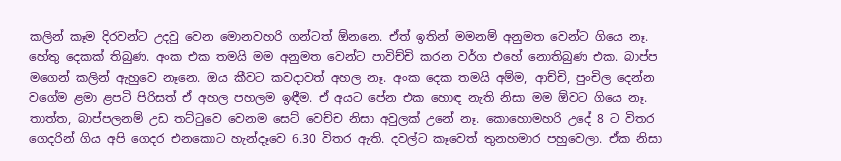කලින් කෑම දිරවන්ට උදවු වෙන මොනවහරි ගන්ටත් ඕනනෙ. ඒත් ඉතින් මමනම් අනුමත වෙන්ට ගියෙ නෑ. හේතු දෙකක් තිබුණ. අංක එක තමයි මම අනුමත වෙන්ට පාවිච්චි කරන වර්ග එහේ නොතිබුණ එක. බාප්ප මගෙන් කලින් ඇහුවෙ නෑනෙ. ඔය කීවට කවදාවත් අහල නෑ. අංක දෙක තමයි අම්ම, ආච්චි, පුංචිල දෙන්න වගේම ළමා ළපටි පිරිසත් ඒ අහල පහලම ඉඳීම. ඒ අයට පේන එක හොඳ නැති නිසා මම ඕවට ගියෙ නෑ. තාත්ත, බාප්පලනම් උඩ තට්ටුවෙ වෙනම සෙට් වෙච්ච නිසා අවුලක් උනේ නෑ. කොහොමහරි උදේ 8 ට විතර ගෙදරින් ගිය අපි ගෙදර එනකොට හැන්දෑවෙ 6.30 විතර ඇති. දවල්ට කෑවෙත් තුනහමාර පහුවෙලා. ඒක නිසා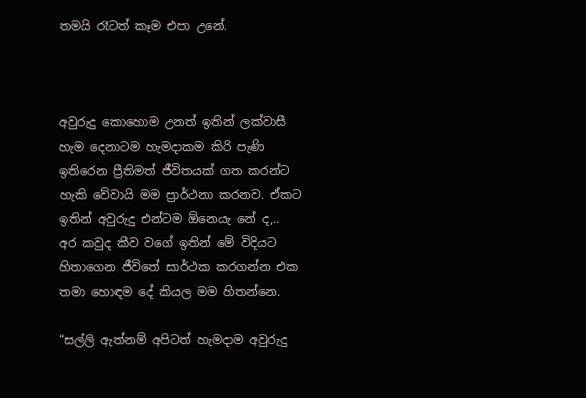තමයි රෑටත් කෑම එපා උනේ.



අවුරුදු කොහොම උනත් ඉතින් ලක්වාසී හැම දෙනාටම හැමදාකම කිරි පැණි ඉතිරෙන ප්‍රීතිමත් ජීවිතයක් ගත කරන්ට හැකි වේවායි මම ප්‍රාර්ථනා කරනව. ඒකට ඉතින් අවුරුදු එන්ටම ඕනෙයැ නේ ද,.. අර කවුද කීව වගේ ඉතින් මේ විදියට හිතාගෙන ජීවිතේ සාර්ථක කරගන්න එක තමා හොඳම දේ කියල මම හිතන්නෙ.

“සල්ලි ඇත්නම් අපිටත් හැමදාම අවුරුදු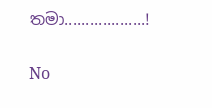තමා...................!

No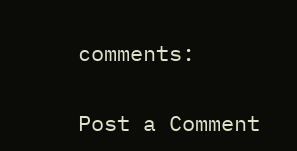comments:

Post a Comment